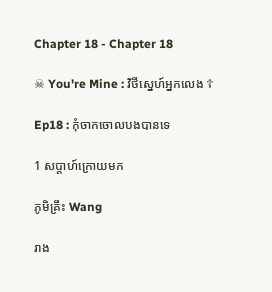Chapter 18 - Chapter 18

☠ You're Mine : វិថីស្នេហ៍អ្នកលេង ☦

Ep18 : កុំចាកចោលបងបានទេ

1 សប្តាហ៍ក្រោយមក

ភូមិគ្រឹះ Wang

រាង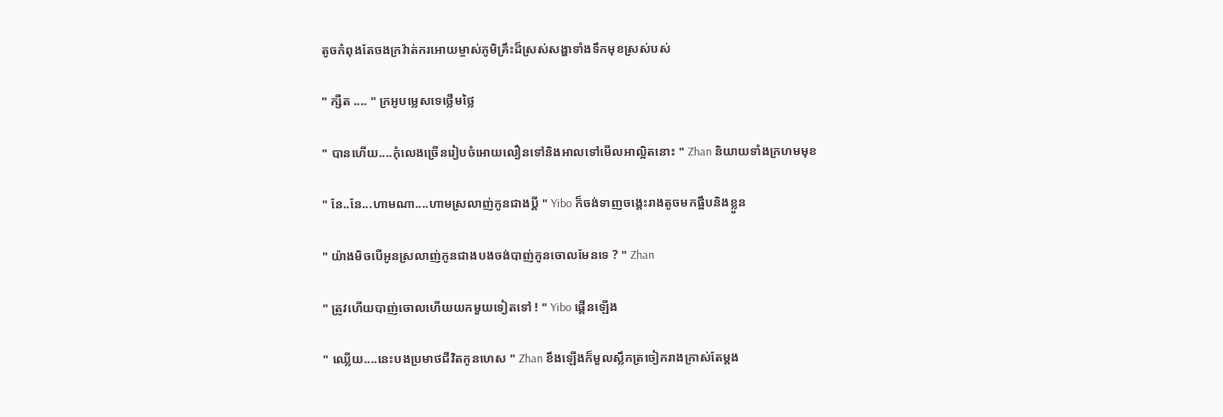តូចកំពុងតែចងក្រវ៉ាត់ករអោយម្ចាស់ភូមិគ្រឹះដ៏ស្រស់សង្ហាទាំងទឹកមុខស្រស់បស់

" ក្សឺត .... " ក្រអូបម្លេសទេថ្លេីមថ្លៃ

" បានហេីយ....កុំលេងច្រេីនរៀបចំអោយលឿនទៅនិងអាលទៅមេីលអាល្អិតនោះ " Zhan និយាយទាំងក្រហមមុខ

" នែ..នែ...ហាមណា....ហាមស្រលាញ់កូនជាងប្តី " Yibo ក៏ចង់ទាញចង្គេះរាងតូចមកផ្អឹបនិងខ្លួន

" យ៉ាងមិចបេីអូនស្រលាញ់កូនជាងបងចង់បាញ់កូនចោលមែនទេ ? " Zhan

" ត្រូវហេីយបាញ់ចោលហេីយយកមួយទៀតទៅ ! " Yibo ផ្គេីនឡេីង

" ឈ្លេីយ....នេះបងប្រមាថជីវិតកូនហេស " Zhan ខឹងឡេីងក៏មួលស្លឹកត្រចៀករាងក្រាស់តែម្តង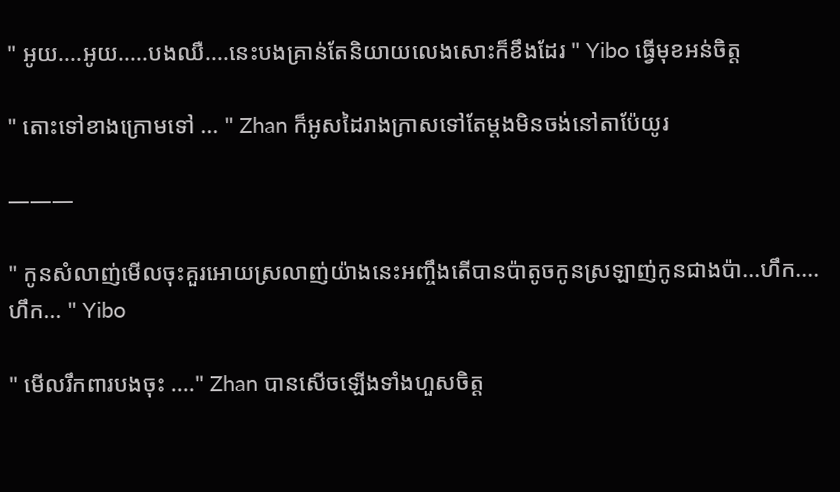" អូយ....អូយ.....បងឈឺ....នេះបងគ្រាន់តែនិយាយលេងសោះក៏ខឹងដែរ " Yibo ធ្វេីមុខអន់ចិត្ត

" តោះទៅខាងក្រោមទៅ ... " Zhan ក៏អូសដៃរាងក្រាសទៅតែម្តងមិនចង់នៅតាប៉ែយូរ

———

" កូនសំលាញ់មេីលចុះគួរអោយស្រលាញ់យ៉ាងនេះអញ្ចឹងតេីបានប៉ាតូចកូនស្រឡាញ់កូនជាងប៉ា...ហឹក....ហឹក... " Yibo

" មេីលរឹកពារបងចុះ ...." Zhan បានសេីចឡេីងទាំងហួសចិត្ត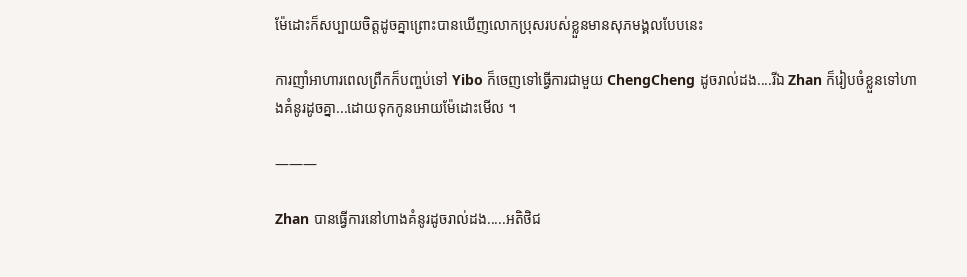ម៉ែដោះក៏សប្បាយចិត្តដូចគ្នាព្រោះបានឃេីញលោកប្រុសរបស់ខ្លួនមានសុភមង្គលបែបនេះ

ការញាំអាហារពេលព្រឺកក៏បញ្ចប់ទៅ Yibo ក៏ចេញទៅធ្វេីការជាមួយ ChengCheng ដូចរាល់ដង....រីឯ Zhan ក៏រៀបចំខ្លួនទៅហាងគំនូរដូចគ្នា...ដោយទុកកូនអោយម៉ែដោះមេីល ។

———

Zhan បានធ្វេីការនៅហាងគំនូរដូចរាល់ដង.....អតិថិជ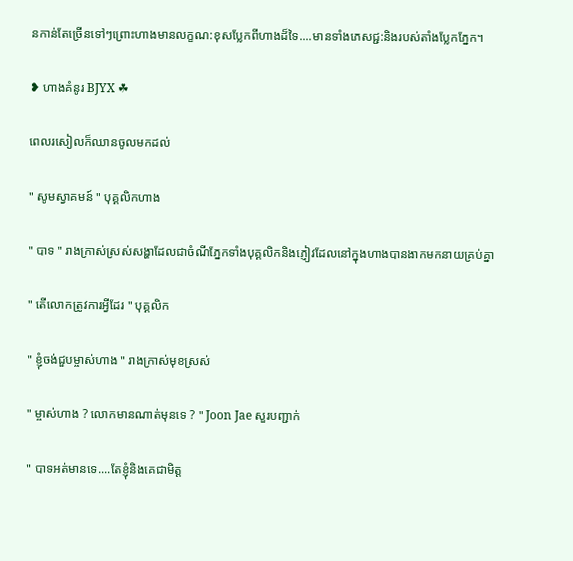នកាន់តែច្រេីនទៅៗព្រោះហាងមានលក្ខណ:ខុសប្លែកពីហាងដ៏ទៃ....មានទាំងភេសជ្ជ:និងរបស់តាំងប្លែកភ្នែក។

❥ ហាងគំនូរ BJYX ☘

ពេលរសៀលក៏ឈានចូលមកដល់

" សូមស្វាគមន៍ " បុគ្គលិកហាង

" បាទ " រាងក្រាស់ស្រស់សង្ហាដែលជាចំណីភ្នែកទាំងបុគ្គលិកនិងភ្ញៀវដែលនៅក្នុងហាងបានងាកមកនាយគ្រប់គ្នា

" តេីលោកត្រូវការអ្វីដែរ " បុគ្គលិក

" ខ្ញុំចង់ជួបម្ចាស់ហាង " រាងក្រាស់មុខស្រស់

" ម្ចាស់ហាង ? លោកមានណាត់មុនទេ ? " Joon Jae សួរបញ្ជាក់

" បាទអត់មានទេ....តែខ្ញុំនិងគេជាមិត្ត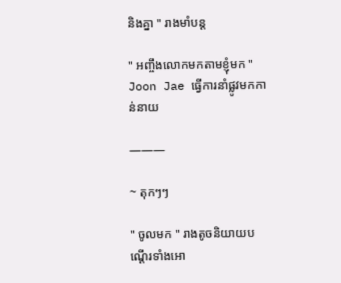និងគ្នា " រាងមាំបន្ត

" អញ្ចឹងលោកមកតាមខ្ញុំមក " Joon Jae ធ្វេីការនាំផ្លូវមកកាន់នាយ

———

~ តុកៗៗ

" ចូលមក " រាងតូចនិយាយបណ្តេីរទាំងអោ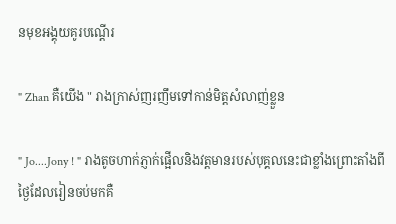នមុខអង្គុយគូរបណ្តេីរ

" Zhan គឺយេីង " រាងក្រាស់ញរញឹមទៅកាន់មិត្តសំលាញ់ខ្លួន

" Jo....Jony ! " រាងតូចហាក់ភ្ញាក់ផ្អេីលនិងវត្តមានរបស់បុគ្គលនេះជាខ្លាំងព្រោះតាំងពីថ្ងៃដែលរៀនចប់មកគឺ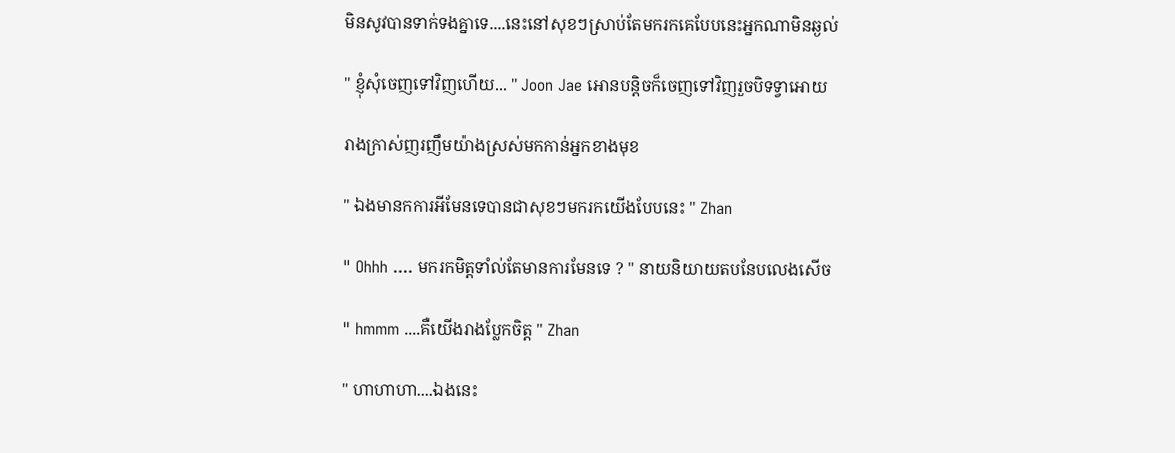មិនសូវបានទាក់ទងគ្នាទេ....នេះនៅសុខៗស្រាប់តែមករកគេបែបនេះអ្នកណាមិនឆ្ងល់

" ខ្ញុំសុំចេញទៅវិញហេីយ... " Joon Jae អោនបន្តិចក៏ចេញទៅវិញរួចបិទទ្វាអោយ

រាងក្រាស់ញរញឹមយ៉ាងស្រស់មកកាន់អ្នកខាងមុខ

" ឯងមានកការអីមែនទេបានជាសុខៗមករកយេីងបែបនេះ " Zhan

" Ohhh .... មករកមិត្តទាំល់តែមានការមែនទេ ? " នាយនិយាយតបនែបលេងសេីច

" hmmm ....គឺយេីងរាងប្លែកចិត្ត " Zhan

" ហាហាហា....ឯងនេះ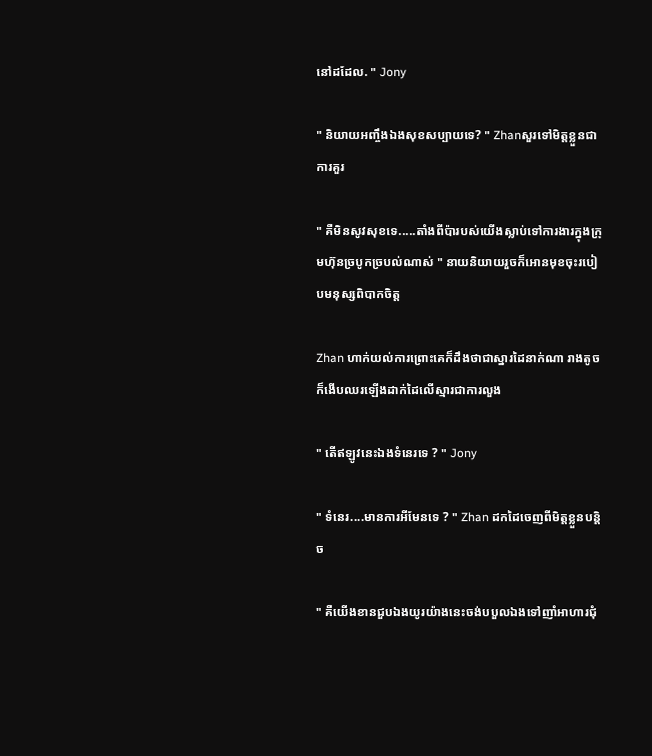នៅដដែល. " Jony

" និយាយអញ្ចឹងឯងសុខសប្បាយទេ? " Zhanសួរទៅមិត្តខ្លួនជាការគួរ

" គឺមិនសូវសុខទេ.....តាំងពីប៉ារបស់យេីងស្លាប់ទៅការងារក្នុងក្រុមហ៊ុនច្របូកច្របល់ណាស់ " នាយនិយាយរួចក៏អោនមុខចុះរបៀបមនុស្សពិបាកចិត្ត

Zhan ហាក់យល់ការព្រោះគេក៏ដឹងថាជាស្នារដៃនាក់ណា រាងតូចក៏ងេីបឈរឡេីងដាក់ដៃលេីស្មារជាការលួង

" តេីឥឡូវនេះឯងទំនេរទេ ? " Jony

" ទំនេរ....មានការអីមែនទេ ? " Zhan ដកដៃចេញពីមិត្តខ្លួនបន្តិច

" គឺយេីងខានជួបឯងយូរយ៉ាងនេះចង់បបួលឯងទៅញាំអាហារជុំ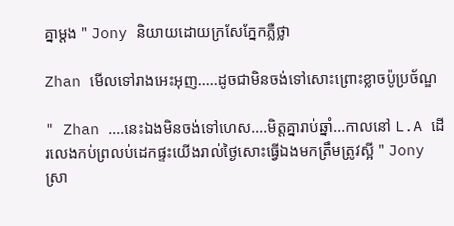គ្នាម្តង " Jony និយាយដោយក្រសែភ្នែកភ្លឺថ្លា

Zhan មេីលទៅរាងអេះអុញ.....ដូចជាមិនចង់ទៅសោះព្រោះខ្លាចប៉ូប្រច័ណ្ឌ

" Zhan ....នេះឯងមិនចង់ទៅហេស....មិត្តគ្នារាប់ឆ្នាំ...កាលនៅ L.A ដេីរលេងកប់ព្រលប់ដេកផ្ទះយេីងរាល់ថ្ងៃសោះធ្វេីឯងមកត្រឹមត្រូវស្អី " Jony ស្រា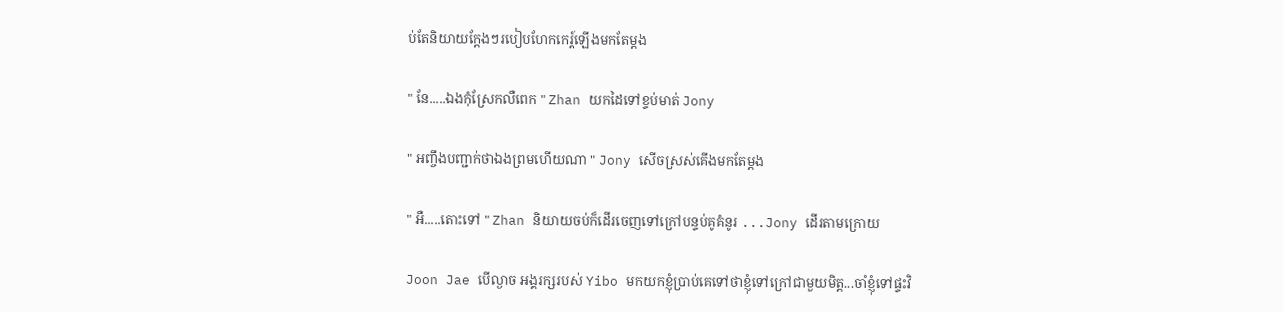ប់តែនិយាយក្តែងៗរបៀបហែកកេរ្ត៍ឡេីងមកតែម្តង

" នែ.....ឯងកុំស្រែកលឺពេក " Zhan យកដៃទៅខ្ទប់មាត់ Jony

" អញ្ចឹងបញ្ជាក់ថាឯងព្រមហេីយណា " Jony សេីចស្រស់គេីងមកតែម្តង

" អឺ.....តោះទៅ " Zhan និយាយចប់ក៏ដេីរចេញទៅក្រៅបន្ទប់គូគំនូរ ...Jony ដេីរតាមក្រោយ

Joon Jae បេីល្ងាច អង្គរក្សរបស់ Yibo មកយកខ្ញុំប្រាប់គេទៅថាខ្ញុំទៅក្រៅជាមួយមិត្ត...ចាំខ្ញុំទៅផ្ទះវិ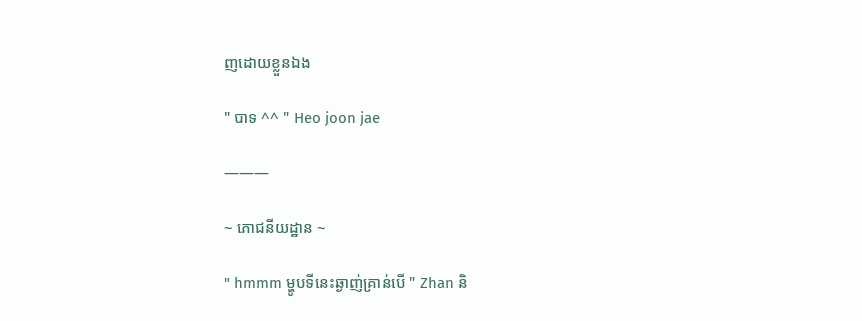ញដោយខ្លួនឯង

" បាទ ^^ " Heo joon jae

———

~ ភោជនីយដ្ឋាន ~

" hmmm ម្ហូបទីនេះឆ្ងាញ់គ្រាន់បេី " Zhan និ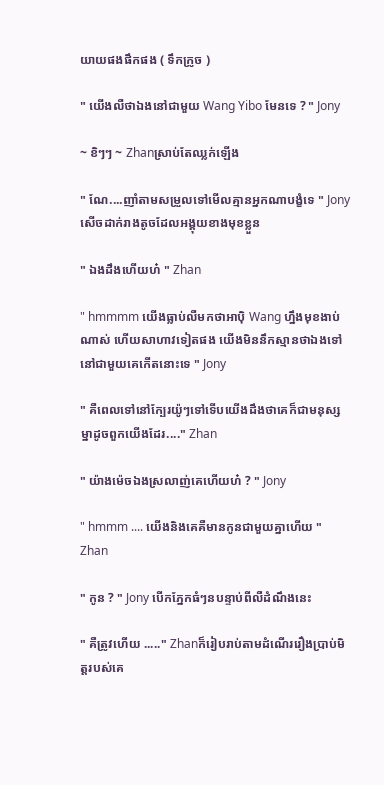យាយផងផឹកផង ( ទឹកក្រូច )

" យេីងលឺថាឯងនៅជាមួយ Wang Yibo មែនទេ ? " Jony

~ ខិៗៗ ~ Zhanស្រាប់តែឈ្លក់ឡេីង

" ណែ....ញាំតាមសម្រួលទៅមេីលគ្មានអ្នកណាបង្ខំទេ " Jony សេីចដាក់រាងតូចដែលអង្គុយខាងមុខខ្លួន

" ឯងដឹងហេីយហ៎ " Zhan

" hmmmm យេីងធ្លាប់លឺមកថាអាបុិ Wang ហ្នឹងមុខងាប់ណាស់ ហេីយសាហាវទៀតផង យេីងមិននឹកស្មានថាឯងទៅនៅជាមួយគេកេីតនោះទេ " Jony

" គឺពេលទៅនៅក្បែរយ៉ូៗទៅទេីបយេីងដឹងថាគេក៏ជាមនុស្សម្នាដូចពួកយេីងដែរ...." Zhan

" យ៉ាងម៉េចឯងស្រលាញ់គេហេីយហ៎ ? " Jony

" hmmm .... យេីងនិងគេគឺមានកូនជាមួយគ្នាហេីយ " Zhan

" កូន ? " Jony បេីកភ្នែកធំៗនបន្ទាប់ពីលឺដំណឹងនេះ

" គឺត្រូវហេីយ ....." Zhanក៏រៀបរាប់តាមដំណេីររឿងប្រាប់មិត្តរបស់គេ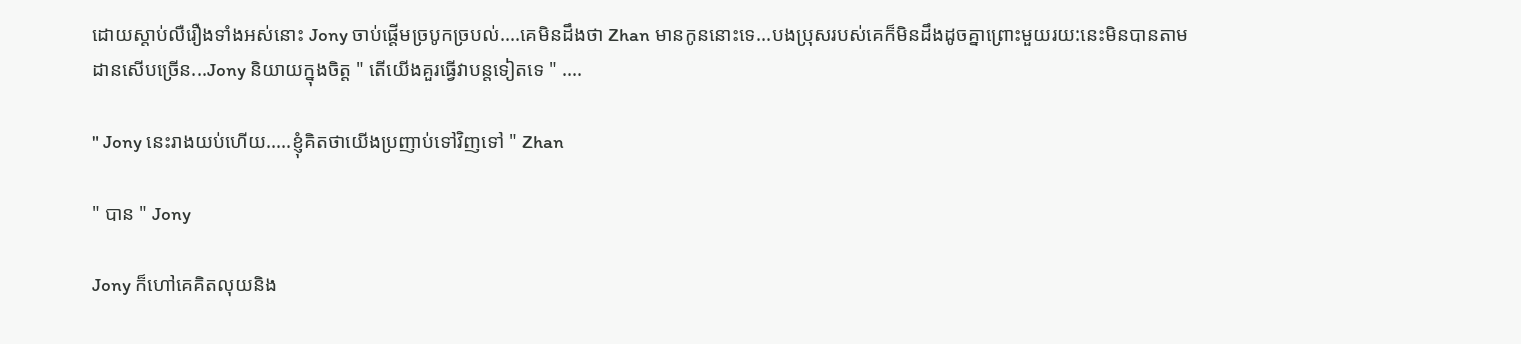ដោយស្តាប់លឺរឿងទាំងអស់នោះ Jony ចាប់ផ្តេីមច្របូកច្របល់....គេមិនដឹងថា Zhan មានកូននោះទេ...បងប្រុសរបស់គេក៏មិនដឹងដូចគ្នាព្រោះមួយរយ:នេះមិនបានតាមដានសេីបច្រេីន...Jony និយាយក្នុងចិត្ត " តេីយេីងគួរធ្វេីវាបន្តទៀតទេ " ....

" Jony នេះរាងយប់ហេីយ.....ខ្ញុំគិតថាយេីងប្រញាប់ទៅវិញទៅ " Zhan

" បាន " Jony

Jony ក៏ហៅគេគិតលុយនិង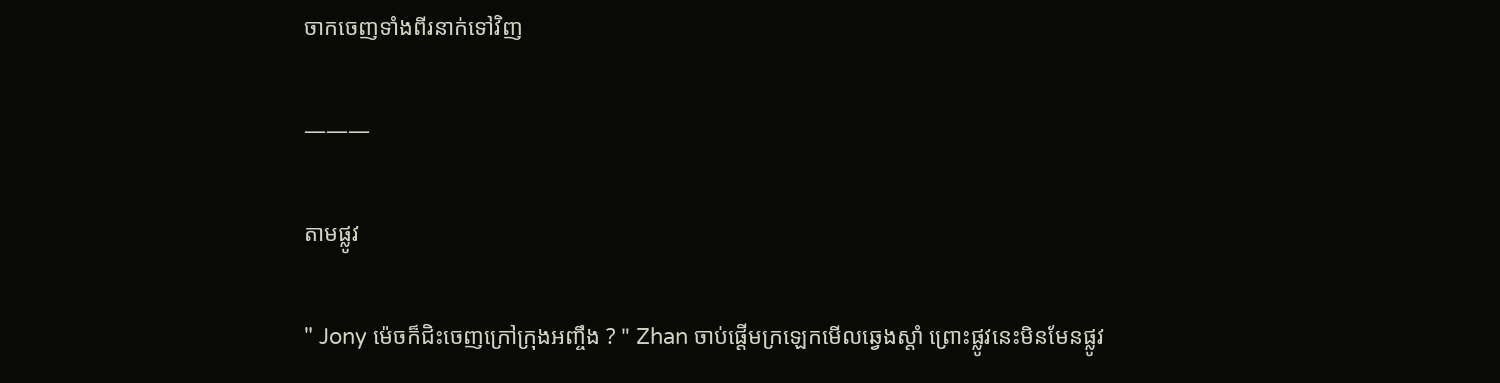ចាកចេញទាំងពីរនាក់ទៅវិញ

———

តាមផ្លូវ

" Jony ម៉េចក៏ជិះចេញក្រៅក្រុងអញ្ចឹង ? " Zhan ចាប់ផ្តេីមក្រឡេកមេីលឆ្វេងស្តាំ ព្រោះផ្លូវនេះមិនមែនផ្លូវ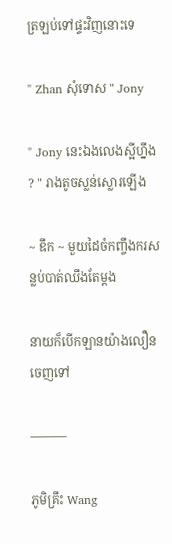ត្រឡប់ទៅផ្ទះវិញនោះទេ

" Zhan សុំទោស " Jony

" Jony នេះឯងលេងស្អីហ្នឹង ? " រាងតូចស្លន់ស្លោរឡេីង

~ ឌឹក ~ មួយដៃចំកញ្ចឹងករសន្លប់បាត់ឈឹងតែម្តង

នាយក៏បេីកឡានយ៉ាងលឿនចេញទៅ

———

ភូមិគ្រឹះ Wang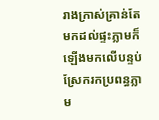រាងក្រាស់គ្រាន់តែមកដល់ផ្ទះភ្លាមក៏ឡេីងមកលេីបន្ទប់ស្រែករកប្រពន្ធភ្លាម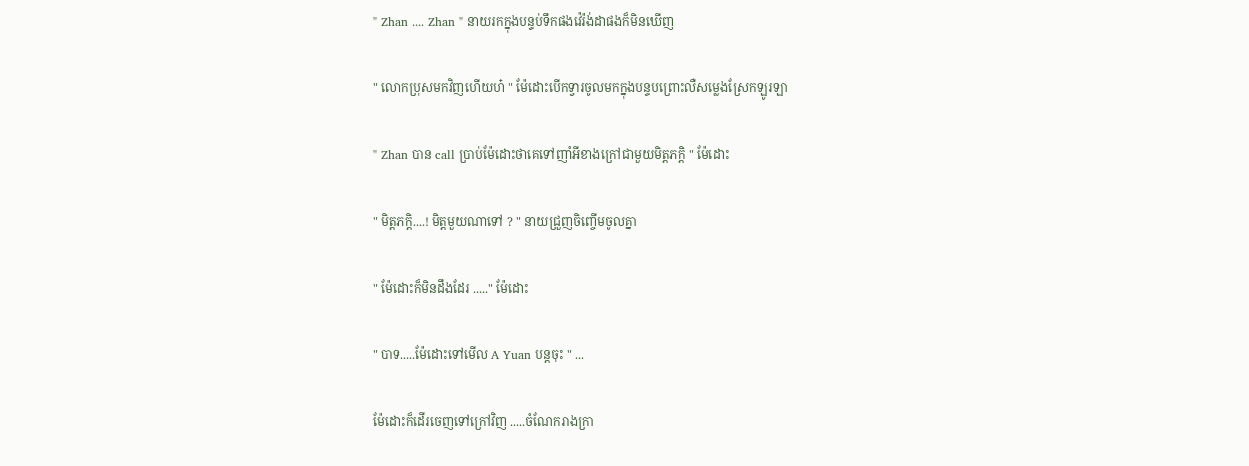" Zhan .... Zhan " នាយរកក្នុងបន្ទប់ទឹកផងវ៉េរ៉ង់ដាផងក៏មិនឃេីញ

" លោកប្រុសមកវិញហេីយហ៎ " ម៉ែដោះបេីកទ្វារចូលមកក្នុងបន្ទបព្រោះលឺសម្លេងស្រែកឡូរឡា

" Zhan បាន call ប្រាប់ម៉ែដោះថាគេទៅញាំអីខាងក្រៅជាមួយមិត្តភក្តិ " ម៉ែដោះ

" មិត្តភក្តិ....! មិត្តមួយណាទៅ ? " នាយជ្រួញចិញ្ចេីមចូលគ្នា

" ម៉ែដោះក៏មិនដឹងដែរ ....." ម៉ែដោះ

" បាទ.....ម៉ែដោះទៅមេីល A Yuan បន្តចុះ " ...

ម៉ែដោះក៏ដេីរចេញទៅក្រៅវិញ .....ចំណែករាងក្រា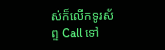ស់ក៏លេីកទូរស័ព្ទ Call ទៅ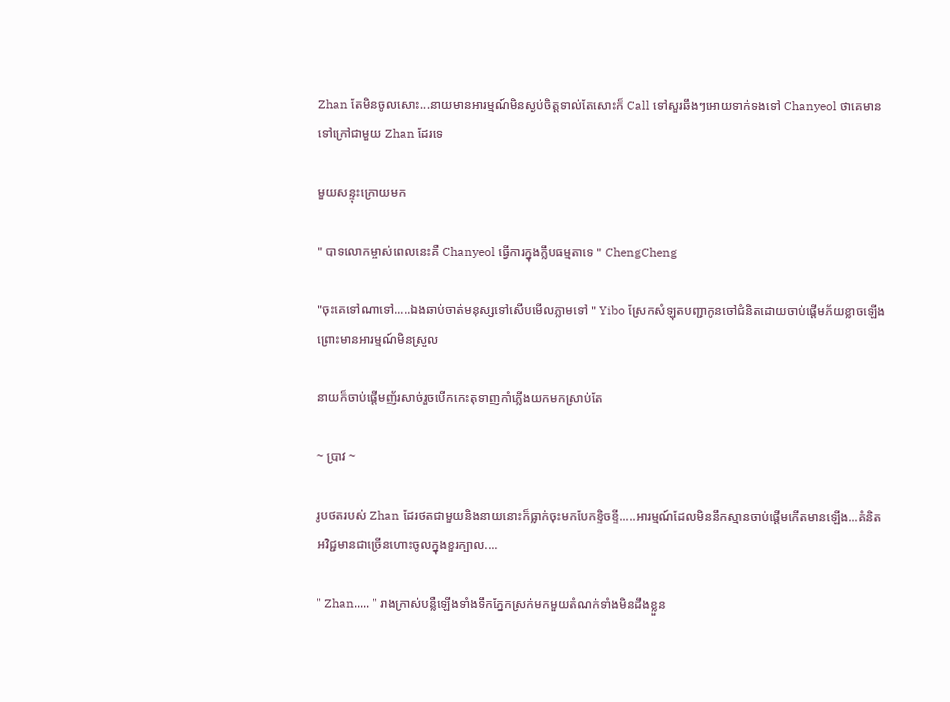Zhan តែមិនចូលសោះ...នាយមានអារម្មណ៍មិនស្ងប់ចិត្តទាល់តែសោះក៏ Call ទៅសួរឆឹងៗអោយទាក់ទងទៅ Chanyeol ថាគេមានទៅក្រៅជាមួយ Zhan ដែរទេ

មួយសន្ទុះក្រោយមក

" បាទលោកម្ចាស់ពេលនេះគឺ Chanyeol ធ្វេីការក្នុងក្លឹបធម្មតាទេ " ChengCheng

"ចុះគេទៅណាទៅ.....ឯងឆាប់ចាត់មនុស្សទៅសេីបមេីលភ្លាមទៅ " Yibo ស្រែកសំឡុតបញ្ជាកូនចៅជំនិតដោយចាប់ផ្តេីមភ័យខ្លាចឡេីងព្រោះមានអារម្មណ៍មិនស្រួល

នាយក៏ចាប់ផ្តេីមញ័រសាច់រួចបេីកកេះតុទាញកាំភ្លេីងយកមកស្រាប់តែ

~ ប្រាវ ~

រូបថតរបស់ Zhan ដែរថតជាមួយនិងនាយនោះក៏ធ្លាក់ចុះមកបែកខ្ទិចខ្ទី.....អារម្មណ៍ដែលមិននឹកស្មានចាប់ផ្តេីមកេីតមានឡេីង...គំនិតអវិជ្ជមានជាច្រេីនហោះចូលក្នុងខួរក្បាល....

" Zhan..... " រាងក្រាស់បន្លឺឡេីងទាំងទឹកភ្នែកស្រក់មកមួយតំណក់ទាំងមិនដឹងខ្លួន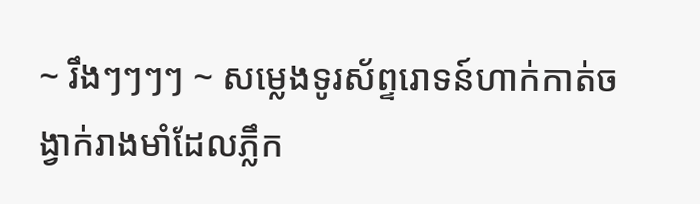~ រឹងៗៗៗៗ ~ សម្លេងទូរស័ព្ទរោទន៍ហាក់កាត់ចង្វាក់រាងមាំដែលភ្លឹក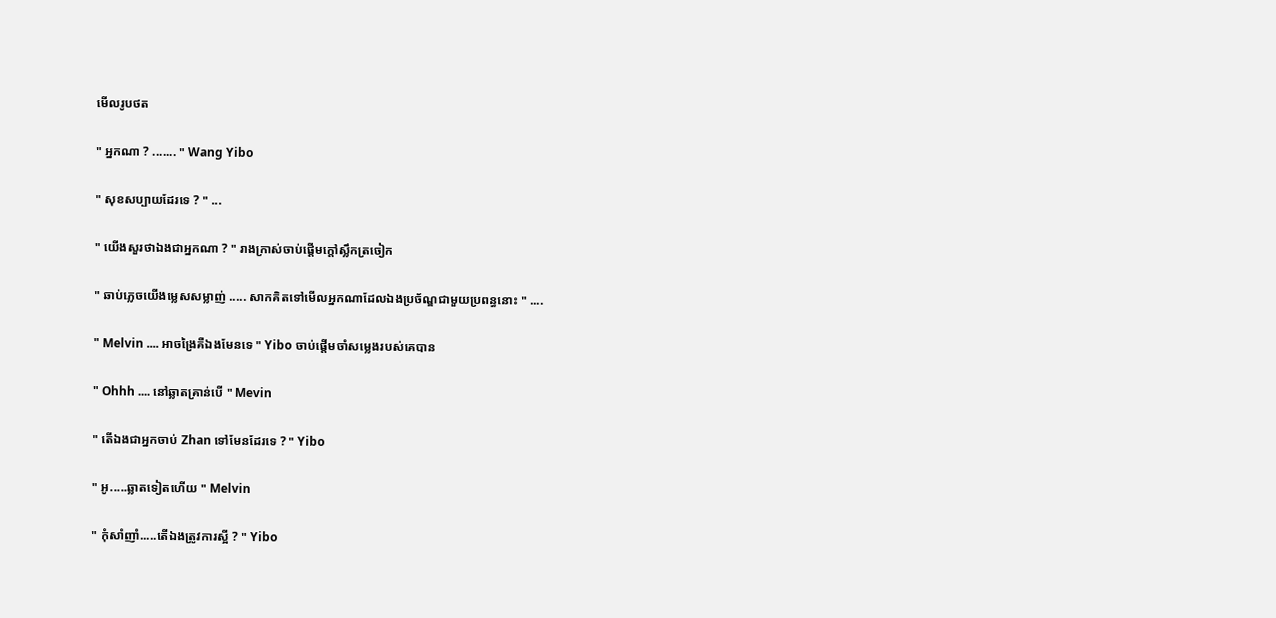មេីលរូបថត

" អ្នកណា ? ....... " Wang Yibo

" សុខសប្បាយដែរទេ ? " ...

" យេីងសួរថាឯងជាអ្នកណា ? " រាងក្រាស់ចាប់ផ្តេីមក្តៅស្លឹកត្រចៀក

" ឆាប់ភ្លេចយេីងម្លេសសម្លាញ់ ..... សាកគិតទៅមេីលអ្នកណាដែលឯងប្រច័ណ្ឌជាមួយប្រពន្ធនោះ " ....

" Melvin .... អាចង្រៃគឺឯងមែនទេ " Yibo ចាប់ផ្តេីមចាំសម្លេងរបស់គេបាន

" Ohhh .... នៅឆ្លាតគ្រាន់បេី " Mevin

" តេីឯងជាអ្នកចាប់ Zhan ទៅមែនដែរទេ ? " Yibo

" អូ.....ឆ្លាតទៀតហេីយ " Melvin

" កុំសាំញាំ.....តេីឯងត្រូវការស្អី ? " Yibo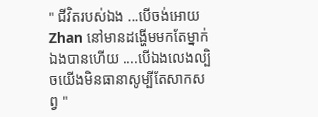" ជីវិតរបស់ឯង ...បេីចង់អោយ Zhan នៅមានដង្ហេីមមកតែម្នាក់ឯងបានហេីយ ....បេីឯងលេងល្បិចយេីងមិនធានាសូម្បីតែសាកសព្វ "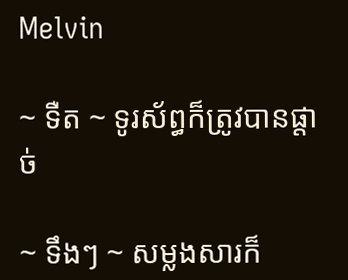Melvin

~ ទឺត ~ ទូរស័ព្ធក៏ត្រូវបានផ្តាច់

~ ទឹងៗ ~ សម្លងសារក៏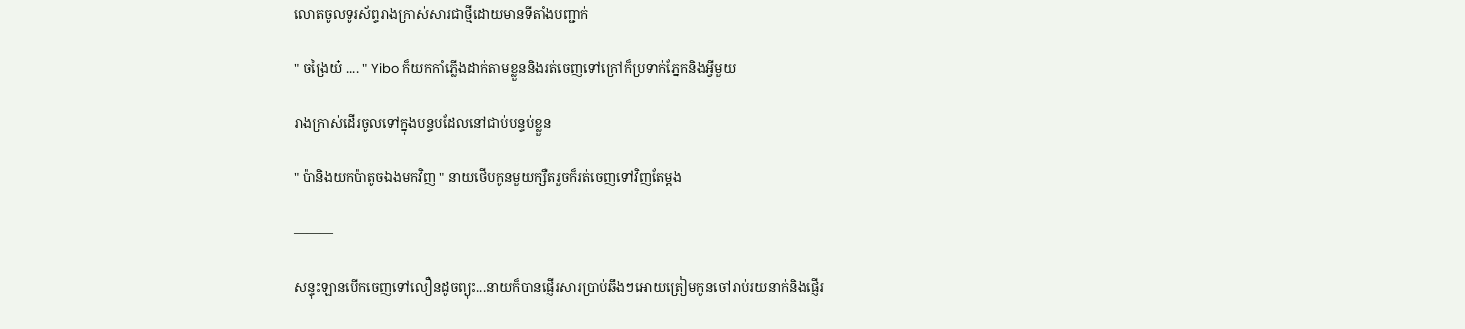លោតចូលទូរស័ព្ទរាងក្រាស់សារជាថ្មីដោយមានទីតាំងបញ្ជាក់

" ចង្រៃយ៎ .... " Yibo ក៏យកកាំភ្លេីងដាក់តាមខ្លួននិងរត់ចេញទៅក្រៅក៏ប្រទាក់ភ្នែកនិងអ្វីមួយ

រាងក្រាស់ដេីរចូលទៅក្នុងបន្ទបដែលនៅជាប់បន្ទប់ខ្លួន

" ប៉ានិងយកប៉ាតូចឯងមកវិញ " នាយថេីបកូនមួយក្សឺតរួចក៏រត់ចេញទៅវិញតែម្តង

———

សន្ទុះឡានបេីកចេញទៅលឿនដូចព្យុះ...នាយក៏បានផ្ញេីរសារប្រាប់ឆឹងៗអោយត្រៀមកូនចៅរាប់រយនាក់និងផ្ញេីរ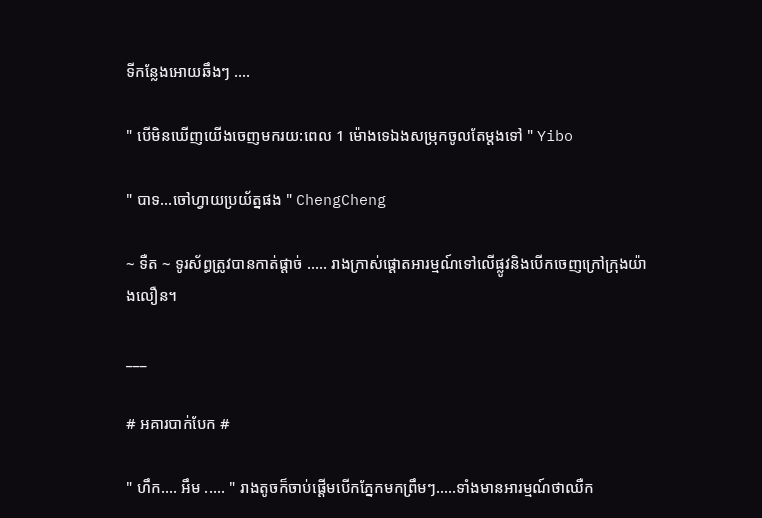ទីកន្លែងអោយឆឹងៗ ....

" បេីមិនឃេីញយេីងចេញមករយ:ពេល 1 ម៉ោងទេឯងសម្រុកចូលតែម្តងទៅ " Yibo

" បាទ...ចៅហ្វាយប្រយ័ត្នផង " ChengCheng

~ ទឺត ~ ទូរស័ព្ធត្រូវបានកាត់ផ្តាច់ ..... រាងក្រាស់ផ្តោតអារម្មណ៍ទៅលេីផ្លូវនិងបេីកចេញក្រៅក្រុងយ៉ាងលឿន។

___

# អគារបាក់បែក #

" ហឹក.... អឹម ..... " រាងតូចក៏ចាប់ផ្តេីមបេីកភ្នែកមកព្រឹមៗ.....ទាំងមានអារម្មណ៍ថាឈឺក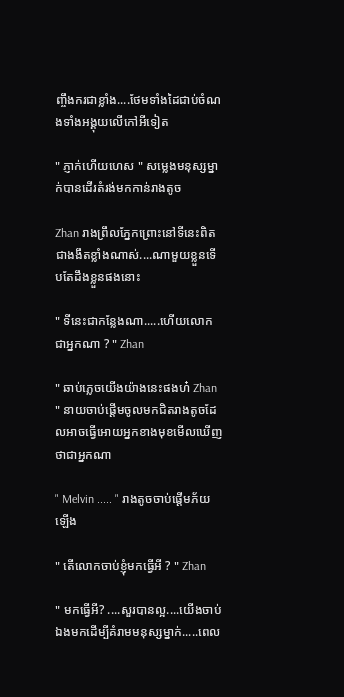ញ្ចឹងករជាខ្លាំង....ថែមទាំងដៃជាប់ចំណងទាំងអង្គុយលេីកៅអីទៀត

" ភ្ញាក់ហេីយហេស " សម្លេងមនុស្សម្នាក់បានដេីរតំរង់មកកាន់រាងតូច

Zhan រាងព្រឹលភ្នែកព្រោះនៅទីនេះពិតជាងងឹតខ្លាំងណាស់....ណាមួយខ្លួនទេីបតែដឹងខ្លួនផងនោះ

" ទីនេះជាកន្លែងណា.....ហេីយលោកជាអ្នកណា ? " Zhan

" ឆាប់ភ្លេចយេីងយ៉ាងនេះផងហ៎ Zhan " នាយចាប់ផ្តេីមចូលមកជិតរាងតូចដែលអាចធ្វេីអោយអ្នកខាងមុខមេីលឃេីញថាជាអ្នកណា

" Melvin ..... " រាងតូចចាប់ផ្តេីមភ័យឡេីង

" តេីលោកចាប់ខ្ញុំមកធ្វេីអី ? " Zhan

" មកធ្វេីអី? ....សួរបានល្អ....យេីងចាប់ឯងមកដេីម្បីគំរាមមនុស្សម្នាក់.....ពេល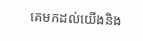គេមកដល់យេីងនិង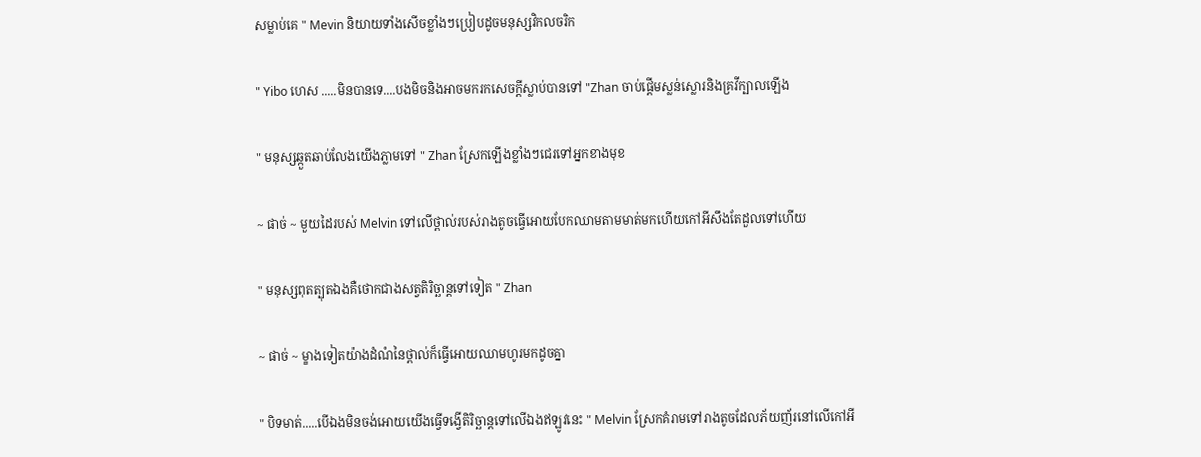សម្លាប់គេ " Mevin និយាយទាំងសេីចខ្លាំងៗប្រៀបដូចមនុស្សវិកលចរិក

" Yibo ហេស .....មិនបានទេ....បងមិចនិងអាចមករកសេចក្តីស្លាប់បានទៅ "Zhan ចាប់ផ្តេីមស្លន់ស្លោរនិងគ្រវីក្បាលឡេីង

" មនុស្សឆ្កួតឆាប់លែងយេីងភ្លាមទៅ " Zhan ស្រែកឡេីងខ្លាំងៗជេរទៅអ្នកខាងមុខ

~ ផាច់ ~ មួយដៃរបស់ Melvin ទៅលេីថ្ពាល់របស់រាងតូចធ្វេីអោយបែកឈាមតាមមាត់មកហេីយកៅអីសឹងតែដួលទៅហេីយ

" មនុស្សពុតត្បុតឯងគឺថោកជាងសត្វតិរិច្ឆាន្តទៅទៀត " Zhan

~ ផាច់ ~ ម្ខាងទៀតយ៉ាងដំណំនៃថ្ពាល់ក៏ធ្វេីអោយឈាមហូរមកដូចគ្នា

" បិទមាត់.....បេីឯងមិនចង់អោយយេីងធ្វេីទង្វេីតិរិច្ឆាន្តទៅលេីឯងឥឡូវនេះ " Melvin ស្រែកគំរាមទៅរាងតូចដែលភ័យញ័រនៅលេីកៅអី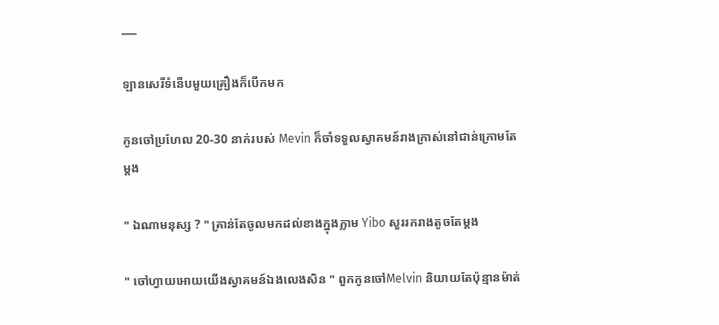___

ឡានសេរីទំនេីបមួយគ្រឿងក៏បេីកមក

កូនចៅប្រហែល 20-30 នាក់របស់ Mevin ក៏ចាំទទួលស្វាគមន៍រាងក្រាស់នៅជាន់ក្រោមតែម្តង

" ឯណាមនុស្ស ? " គ្រាន់តែចូលមកដល់ខាងក្នុងភ្លាម Yibo សួររករាងតូចតែម្តង

" ចៅហ្វាយអោយយេីងស្វាគមន៍ឯងលេងសិន " ពួកកូនចៅMelvin និយាយតែប៉ុន្មានម៉ាត់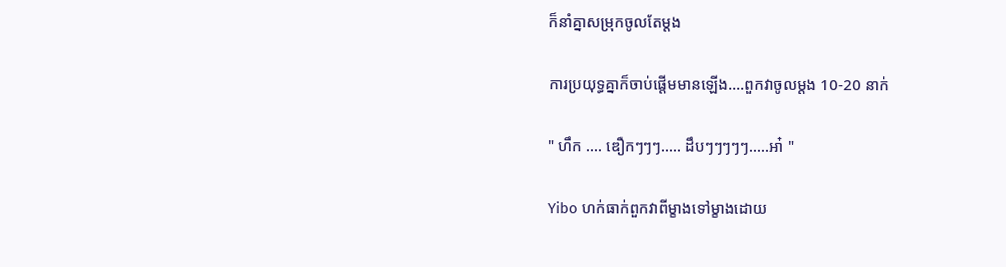ក៏នាំគ្នាសម្រុកចូលតែម្តង

ការប្រយុទ្ធគ្នាក៏ចាប់ផ្តេីមមានឡេីង....ពួកវាចូលម្តង 10-20 នាក់

" ហឹក .... ឌឿកៗៗៗ..... ដឹបៗៗៗៗៗ.....អា៎ "

Yibo ហក់ធាក់ពួកវាពីម្ខាងទៅម្ខាងដោយ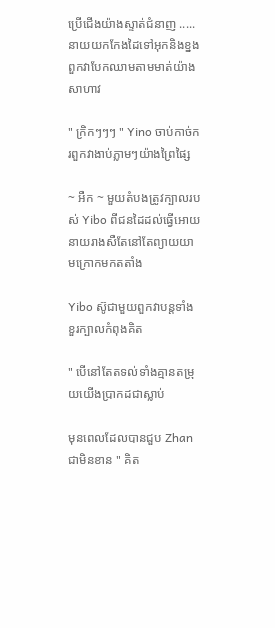ប្រេីជេីងយ៉ាងស្ទាត់ជំនាញ .....នាយយកកែងដៃទៅអុកនិងខ្នងពួកវាបែកឈាមតាមមាត់យ៉ាងសាហាវ

" ក្រិកៗៗៗ " Yino ចាប់កាច់ករពួកវាងាប់ភ្លាមៗយ៉ាងព្រៃផ្សៃ

~ អឺក ~ មួយតំបងត្រូវក្បាលរបស់ Yibo ពីជនដៃដល់ធ្វេីអោយនាយរាងសឺតែនៅតែព្យាយយាមក្រោកមកតតាំង

Yibo ស៊ូជាមួយពួកវាបន្តទាំងខួរក្បាលកំពុងគិត

" បេីនៅតែតទល់ទាំងគ្មានតម្រុយយេីងប្រាកដជាស្លាប់

មុនពេលដែលបានជួប Zhan ជាមិនខាន " គិត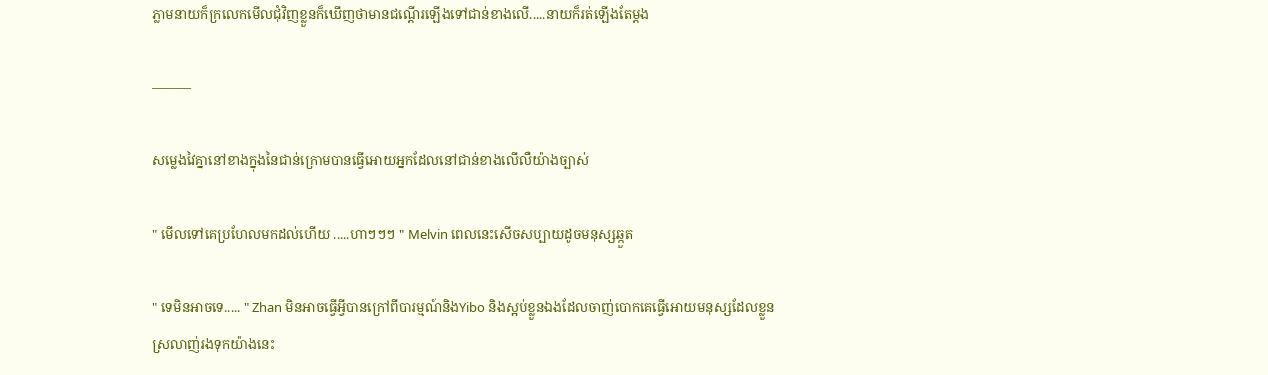ភ្លាមនាយក៏ក្រលេកមេីលជុំវិញខ្លួនក៏ឃេីញថាមានជណ្តេីរឡេីងទៅជាន់ខាងលេី.....នាយក៏រត់ឡេីងតែម្តង

———

សម្លេងវៃគ្នានៅខាងក្នុងនៃជាន់ក្រោមបានធ្វេីអោយអ្នកដែលនៅជាន់ខាងលេីលឺយ៉ាងច្បាស់

" មេីលទៅគេប្រហែលមកដល់ហេីយ .....ហាៗៗៗ " Melvin ពេលនេះសេីចសប្បាយដូចមនុស្សឆ្កួត

" ទេមិនអាចទេ..... " Zhan មិនអាចធ្វេីអ្វីបានក្រៅពីបារម្មណ៍និងYibo និងស្អប់ខ្លួនឯងដែលចាញ់បោកគេធ្វេីអោយមនុស្សដែលខ្លួនស្រលាញ់រងទុកយ៉ាងនេះ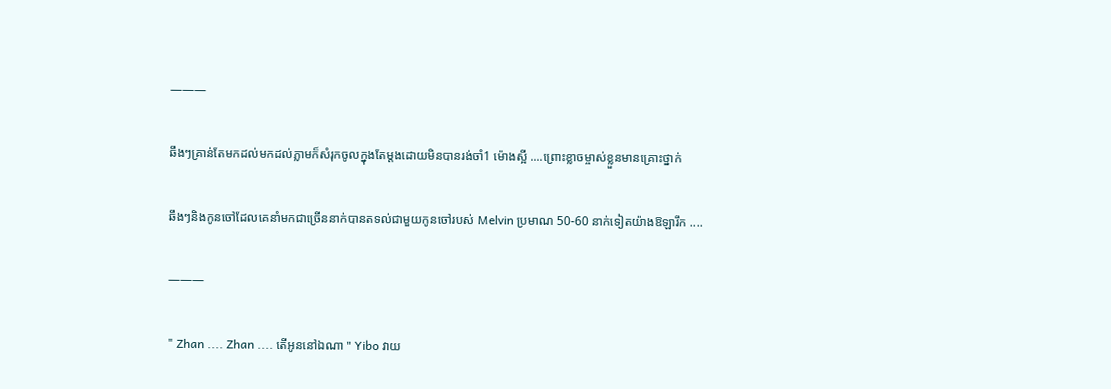———

ឆឹងៗគ្រាន់តែមកដល់មកដល់ភ្លាមក៏សំរុកចូលក្នុងតែម្តងដោយមិនបានរង់ចាំ1 ម៉ោងស្អី ....ព្រោះខ្លាចម្ចាស់ខ្លួនមានគ្រោះថ្នាក់

ឆឹងៗនិងកូនចៅដែលគេនាំមកជាច្រេីននាក់បានតទល់ជាមួយកូនចៅរបស់ Melvin ប្រមាណ 50-60 នាក់ទៀតយ៉ាងឱឡារឹក ....

———

" Zhan .... Zhan .... តេីអូននៅឯណា " Yibo វាយ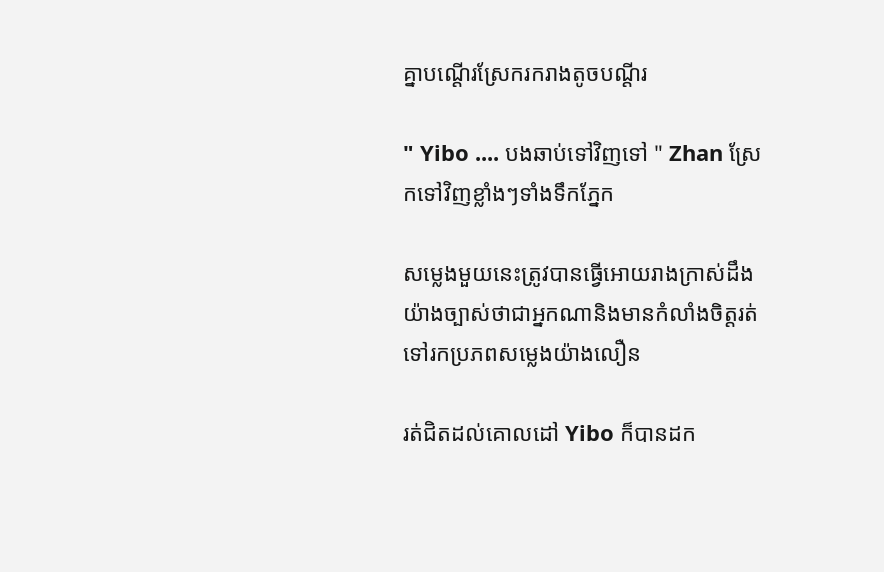គ្នាបណ្តេីរស្រែករករាងតូចបណ្តីរ

" Yibo .... បងឆាប់ទៅវិញទៅ " Zhan ស្រែកទៅវិញខ្លាំងៗទាំងទឹកភ្នែក

សម្លេងមួយនេះត្រូវបានធ្វេីអោយរាងក្រាស់ដឹងយ៉ាងច្បាស់ថាជាអ្នកណានិងមានកំលាំងចិត្តរត់ទៅរកប្រភពសម្លេងយ៉ាងលឿន

រត់ជិតដល់គោលដៅ Yibo ក៏បានដក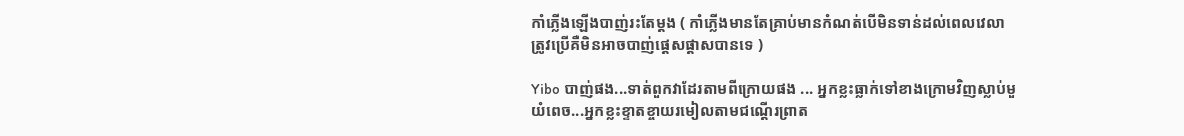កាំភ្លេីងឡេីងបាញ់រះតែម្តង ( កាំភ្លេីងមានតែគ្រាប់មានកំណត់បេីមិនទាន់ដល់ពេលវេលាត្រូវប្រេីគឺមិនអាចបាញ់ផ្តេសផ្តាសបានទេ )

Yibo បាញ់ផង...ទាត់ពួកវាដែរតាមពីក្រោយផង ... អ្នកខ្លះធ្លាក់ទៅខាងក្រោមវិញស្លាប់មួយំពេច...អ្នកខ្លះខ្ទាតខ្ចាយរមៀលតាមជណ្តេីរព្រាត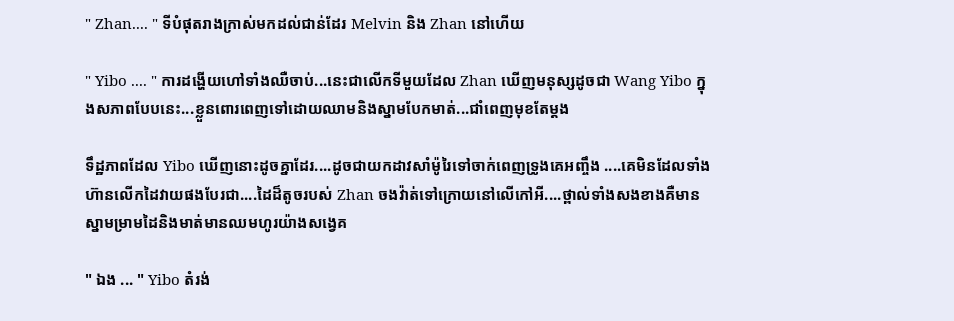" Zhan.... " ទីបំផុតរាងក្រាស់មកដល់ជាន់ដែរ Melvin និង Zhan នៅហេីយ

" Yibo .... " ការដង្ហេីយហៅទាំងឈឺចាប់...នេះជាលេីកទីមួយដែល Zhan ឃេីញមនុស្សដូចជា Wang Yibo ក្នុងសភាពបែបនេះ...ខ្លួនពោរពេញទៅដោយឈាមនិងស្នាមបែកមាត់...ជាំពេញមុខតែម្តង

ទឹដ្ឋភាពដែល Yibo ឃេីញនោះដូចគ្នាដែរ....ដូចជាយកដាវសាំម៉ូរៃទៅចាក់ពេញទ្រូងគេអញ្ចឹង ....គេមិនដែលទាំងហ៊ានលេីកដៃវាយផងបែរជា....ដៃដ៏តូចរបស់ Zhan ចងវ៉ាត់ទៅក្រោយនៅលេីកៅអី....ថ្ពាល់ទាំងសងខាងគឺមានស្នាមម្រាមដៃនិងមាត់មានឈមហូរយ៉ាងសង្វេគ

" ឯង ... " Yibo តំរង់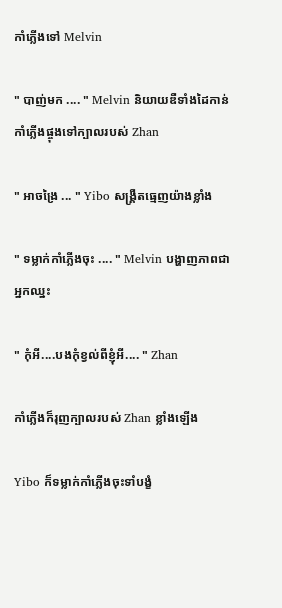កាំភ្លេីងទៅ Melvin

" បាញ់មក .... " Melvin និយាយឌឺទាំងដៃកាន់កាំភ្លេីងផ្ចុងទៅក្បាលរបស់ Zhan

" អាចង្រៃ ... " Yibo សង្គ្រឺតធ្មេញយ៉ាងខ្លាំង

" ទម្លាក់កាំភ្លេីងចុះ .... " Melvin បង្ហាញភាពជាអ្នកឈ្នះ

" កុំអី....បងកុំខ្វល់ពីខ្ញុំអី.... " Zhan

កាំភ្លេីងក៏រុញក្បាលរបស់ Zhan ខ្លាំងឡេីង

Yibo ក៏ទម្លាក់កាំភ្លេីងចុះទាំបង្ខំ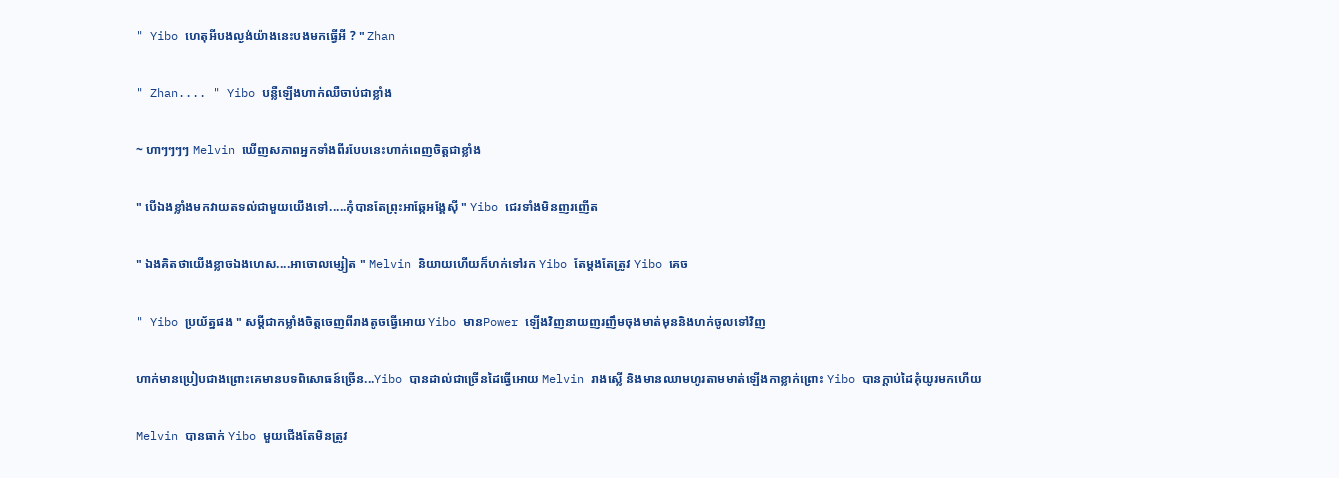" Yibo ហេតុអីបងល្ងង់យ៉ាងនេះបងមកធ្វេីអី ? " Zhan

" Zhan.... " Yibo បន្លឺឡេីងហាក់ឈឺចាប់ជាខ្លាំង

~ ហាៗៗៗៗ Melvin ឃេីញសភាពអ្នកទាំងពីរបែបនេះហាក់ពេញចិត្តជាខ្លាំង

" បេីឯងខ្លាំងមកវាយតទល់ជាមួយយេីងទៅ.....កុំបានតែព្រុះអាឆ្កែអង្គែសុី " Yibo ជេរទាំងមិនញរញេីត

" ឯងគិតថាយេីងខ្លាចឯងហេស....អាចោលម្សៀត " Melvin និយាយហេីយក៏ហក់ទៅរក Yibo តែម្តងតែត្រូវ Yibo គេច

" Yibo ប្រយ័ត្នផង " សម្តីជាកម្លាំងចិត្តចេញពីរាងតូចធ្វេីអោយ Yibo មានPower ឡេីងវិញនាយញរញឹមចុងមាត់មុននិងហក់ចូលទៅវិញ

ហាក់មានប្រៀបជាងព្រោះគេមានបទពិសោធន៍ច្រេីន...Yibo បានដាល់ជាច្រេីនដៃធ្វេីអោយ Melvin រាងស្លេី និងមានឈាមហូរតាមមាត់ឡេីងកាខ្លាក់ព្រោះ Yibo បានក្តាប់ដៃគុំយូរមកហេីយ

Melvin បានធាក់ Yibo មួយជេីងតែមិនត្រូវ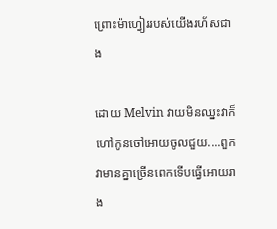ព្រោះម៉ាហ្វៀររបស់យេីងរហ័សជាង

ដោយ Melvin វាយមិនឈ្នះវាក៏ហៅកូនចៅអោយចូលជួយ....ពួកវាមានគ្នាច្រេីនពេកទេីបធ្វេីអោយរាង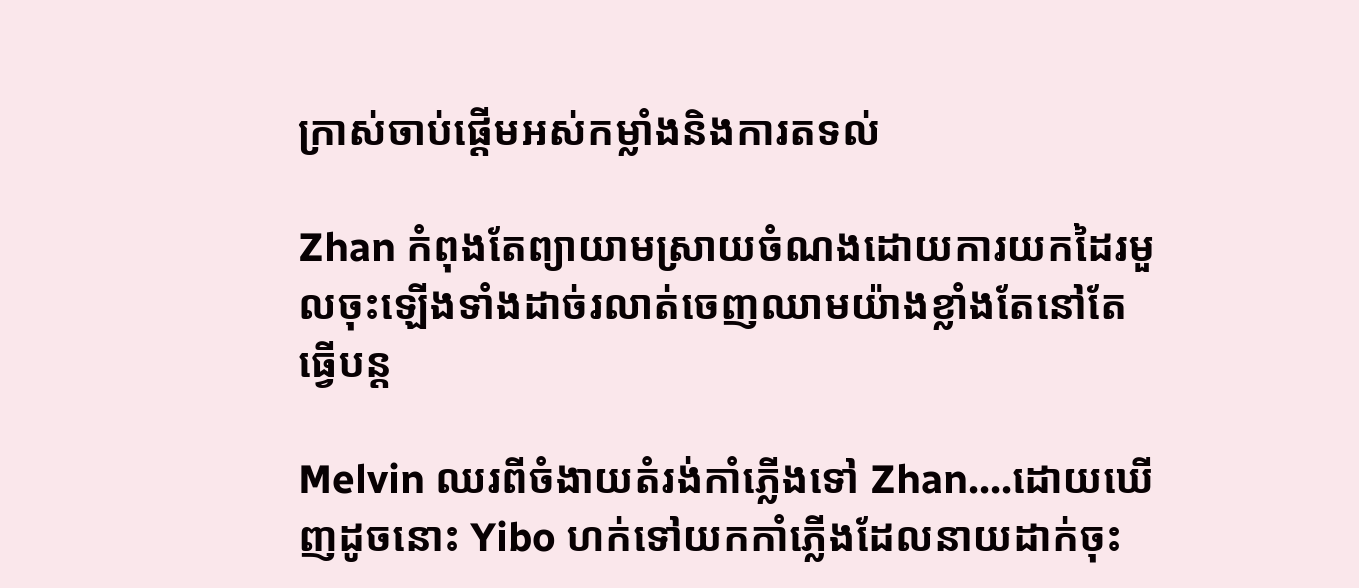ក្រាស់ចាប់ផ្តេីមអស់កម្លាំងនិងការតទល់

Zhan កំពុងតែព្យាយាមស្រាយចំណងដោយការយកដៃរមួលចុះឡេីងទាំងដាច់រលាត់ចេញឈាមយ៉ាងខ្លាំងតែនៅតែធ្វេីបន្ត

Melvin ឈរពីចំងាយតំរង់កាំភ្លេីងទៅ Zhan....ដោយឃេីញដូចនោះ Yibo ហក់ទៅយកកាំភ្លេីងដែលនាយដាក់ចុះ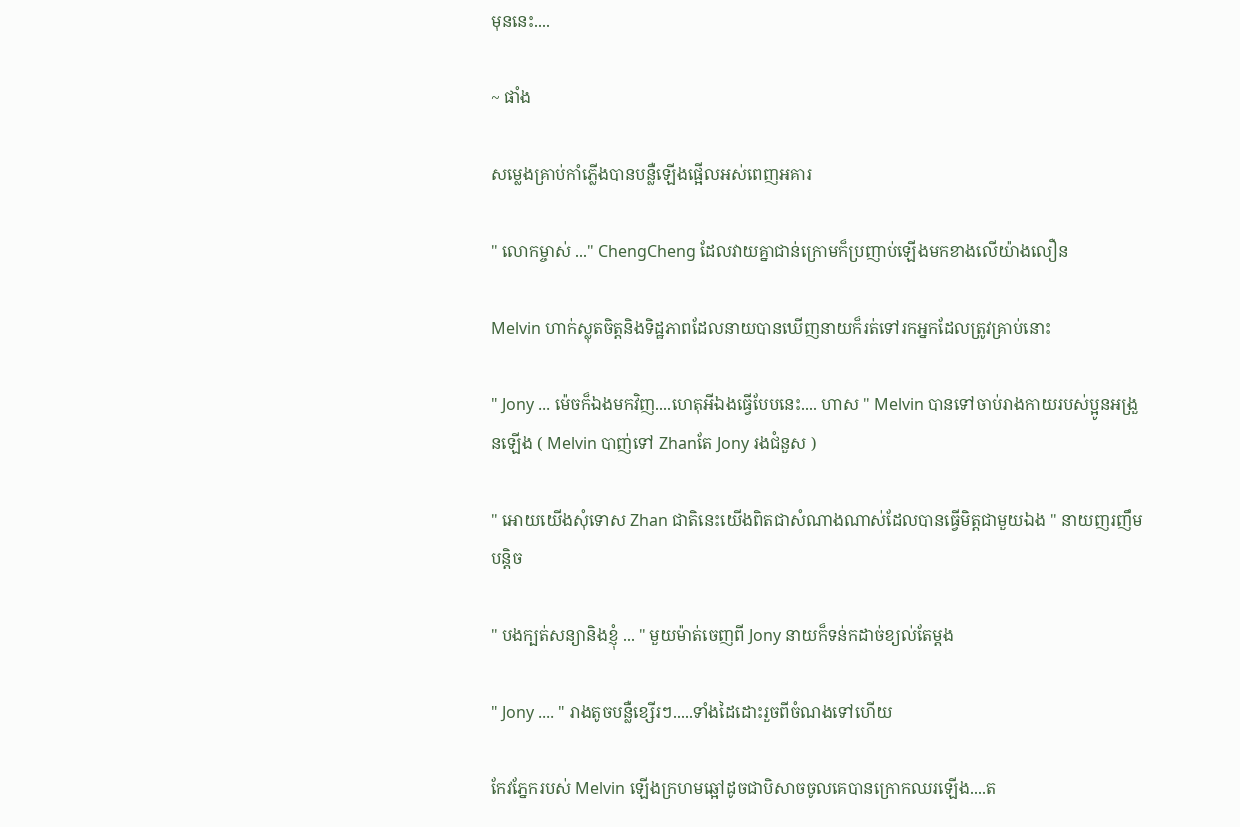មុននេះ....

~ ផាំង

សម្លេងគ្រាប់កាំភ្លេីងបានបន្លឺឡេីងផ្អេីលអស់ពេញអគារ

" លោកម្ចាស់ ..." ChengCheng ដែលវាយគ្នាជាន់ក្រោមក៏ប្រញាប់ឡេីងមកខាងលេីយ៉ាងលឿន

Melvin ហាក់ស្លុតចិត្តនិងទិដ្ឋភាពដែលនាយបានឃេីញនាយក៏រត់ទៅរកអ្នកដែលត្រូវគ្រាប់នោះ

" Jony ... ម៉េចក៏ឯងមកវិញ....ហេតុអីឯងធ្វេីបែបនេះ.... ហាស " Melvin បានទៅចាប់រាងកាយរបស់ប្អូនអង្រួនឡេីង ( Melvin បាញ់ទៅ Zhanតែ Jony រងជំនួស )

" អោយយេីងសុំទោស Zhan ជាតិនេះយេីងពិតជាសំណាងណាស់ដែលបានធ្វេីមិត្តជាមួយឯង " នាយញរញឹមបន្តិច

" បងក្បត់សន្យានិងខ្ញុំ ... " មួយម៉ាត់ចេញពី Jony នាយក៏ទន់កដាច់ខ្យល់តែម្តង

" Jony .... " រាងតូចបន្លឺខ្សេីរៗ.....ទាំងដៃដោះរួចពីចំណងទៅហេីយ

កែវភ្នែករបស់ Melvin ឡេីងក្រហមឆ្អៅដូចជាបិសាចចូលគេបានក្រោកឈរឡេីង....ត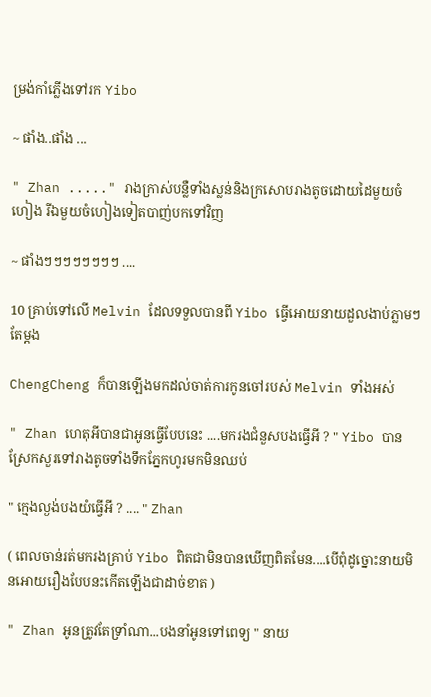ម្រង់កាំភ្លេីងទៅរក Yibo

~ ផាំង..ផាំង ...

" Zhan ....." រាងក្រាស់បន្លឺទាំងស្លន់និងក្រសោបរាងតូចដោយដៃមួយចំហៀង រីឯមួយចំហៀងទៀតបាញ់បកទៅវិញ

~ ផាំងៗៗៗៗៗៗៗៗ ....

10 គ្រាប់ទៅលេី Melvin ដែលទទួលបានពី Yibo ធ្វេីអោយនាយដួលងាប់ភ្លាមៗតែម្តង

ChengCheng ក៏បានឡេីងមកដល់ចាត់ការកូនចៅរបស់ Melvin ទាំងអស់

" Zhan ហេតុអីបានជាអូនធ្វេីបែបនេះ ....មករងជំនួសបងធ្វេីអី ? " Yibo បានស្រែកសួរទៅរាងតូចទាំងទឹកភ្នែកហូរមកមិនឈប់

" ក្មេងល្ងង់បងយំធ្វេីអី ? .... " Zhan

( ពេលចាន់រត់មករងគ្រាប់ Yibo ពិតជាមិនបានឃេីញពិតមែន....បេីពុំដូច្នោះនាយមិនអោយរឿងបែបនះកេីតឡេីងជាដាច់ខាត )

" Zhan អូនត្រូវតែទ្រាំណា...បងនាំអូនទៅពេទ្យ " នាយ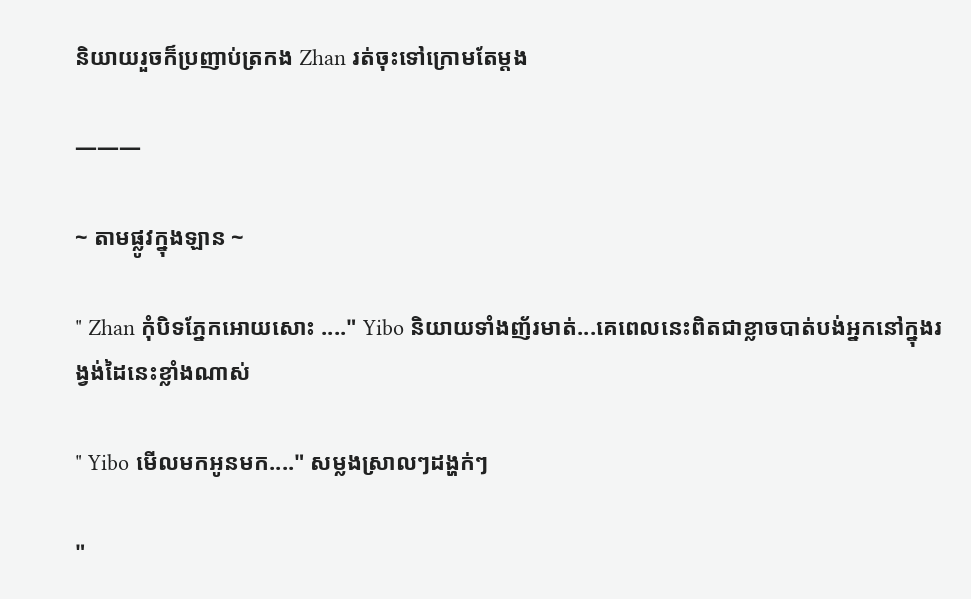និយាយរួចក៏ប្រញាប់ត្រកង Zhan រត់ចុះទៅក្រោមតែម្តង

———

~ តាមផ្លូវក្នុងឡាន ~

" Zhan កុំបិទភ្នែកអោយសោះ ...." Yibo និយាយទាំងញ័រមាត់...គេពេលនេះពិតជាខ្លាចបាត់បង់អ្នកនៅក្នុងរង្វង់ដៃនេះខ្លាំងណាស់

" Yibo មេីលមកអូនមក...." សម្លងស្រាលៗដង្ហក់ៗ

"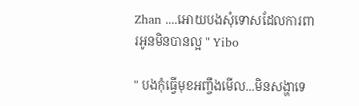Zhan ....អោយបងសុំទោសដែលការពារអូនមិនបានល្អ " Yibo

" បងកុំធ្វេីមុខអញ្ចឹងមេីល...មិនសង្ហាទេ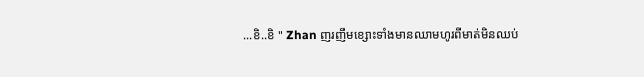...ខិ..ខិ " Zhan ញរញឹមខ្សោះទាំងមានឈាមហូរពីមាត់មិនឈប់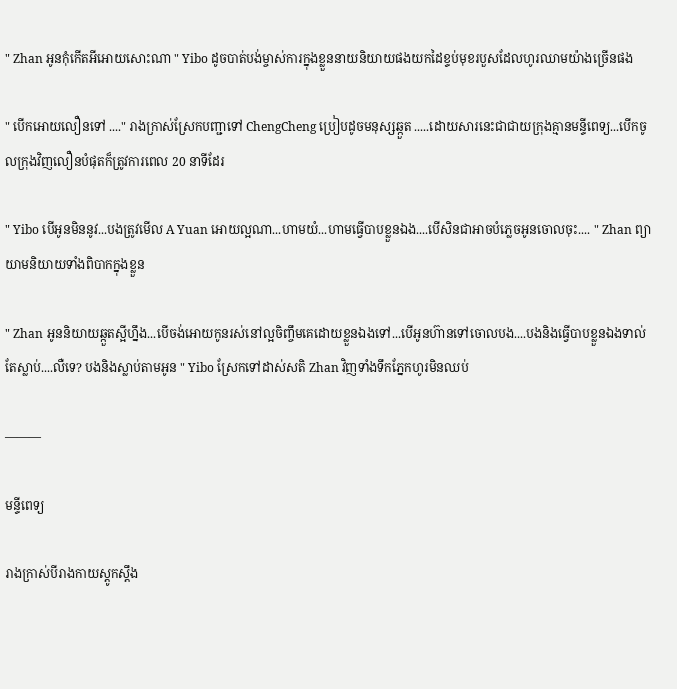" Zhan អូនកុំកេីតអីអោយសោះណា " Yibo ដូចបាត់បង់ម្ចាស់ការក្នុងខ្លួននាយនិយាយផងយកដៃខ្ទប់មុខរបួសដែលហូរឈាមយ៉ាងច្រេីនផង

" បេីកអោយលឿនទៅ ...." រាងក្រាស់ស្រែកបញ្ជាទៅ ChengCheng ប្រៀបដូចមនុស្សឆ្កួត .....ដោយសារនេះជាជាយក្រុងគ្មានមន្ទីពេទ្យ...បេីកចូលក្រុងវិញលឿនបំផុតក៏ត្រូវការពេល 20 នាទីដែរ

" Yibo បេីអូនមិននូវ...បងត្រូវមេីល A Yuan អោយល្អណា...ហាមយំ...ហាមធ្វេីបាបខ្លួនឯង....បេីសិនជាអាចបំភ្លេចអូនចោលចុះ.... " Zhan ព្យាយាមនិយាយទាំងពិបាកក្នុងខ្លួន

" Zhan អូននិយាយឆ្កួតស្អីហ្នឹង...បេីចង់អោយកូនរស់នៅល្អចិញ្ចឹមគេដោយខ្លួនឯងទៅ...បេីអូនហ៊ានទៅចោលបង....បងនិងធ្វេីបាបខ្លួនឯងទាល់តែស្លាប់....លឺទេ? បងនិងស្លាប់តាមអូន " Yibo ស្រែកទៅដាស់សតិ Zhan វិញទាំងទឹកភ្នែកហូរមិនឈប់

———

មន្ទីពេទ្យ

រាងក្រាស់បីរាងកាយស្តូកស្តឹង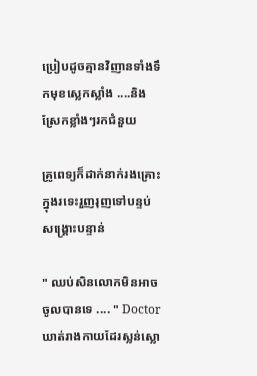ប្រៀបដូចគ្មានវិញានទាំងទឹកមុខស្លេកស្លាំង ....និងស្រែកខ្លាំងៗរកជំនួយ

គ្រូពេទ្យក៏ដាក់នាក់រងគ្រោះក្នុងរទេះរួញរុញទៅបន្ទប់សង្គ្រោះបន្ទាន់

" ឈប់សិនលោកមិនអាចចូលបានទេ .... " Doctor ឃាត់រាងកាយដែរស្លន់ស្លោ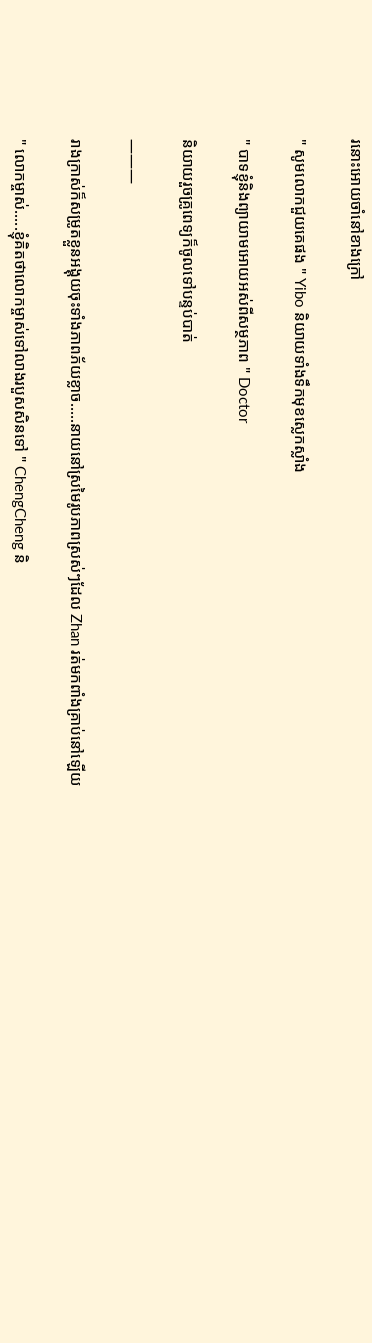រនោះអោយចាំនៅខាងក្រៅ

" សូមលោកជួយគេផង " Yibo និយាយទាំងទឹកមុខស្លេកស្លាំង

" បាទខ្ញុំនិងព្យាយាមអោយអស់ពីសម្ថភាព " Doctor

និយាយរួចគ្រូពេទ្យក៏ចូលទៅបន្ទប់បាត់

———

រាងក្រាស់ក៏សម្រូតខ្លួនអង្គុយចុះទាំងភាពភ័យខ្លាច.....នាយនៅស្រមៃរូបភាពស្រស់ៗដែល Zhan រត់មកពាំងគ្រាប់នៅឡេីយ

" លោកម្ចាស់.....ខ្ញុំគិតថាលោកម្ចាស់ទៅលាងរបួសសិនទៅ " ChengCheng និ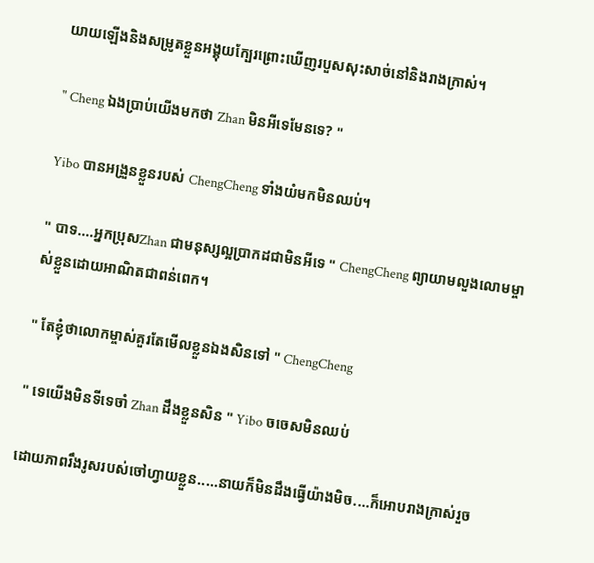យាយឡេីងនិងសម្រូតខ្លួនអង្គុយក្បែរព្រោះឃេីញរបួសសុះសាច់នៅនិងរាងក្រាស់។

" Cheng ឯងប្រាប់យេីងមកថា Zhan មិនអីទេមែនទេ? "

Yibo បានអង្រួនខ្លួនរបស់ ChengCheng ទាំងយំមកមិនឈប់។

" បាទ....អ្នកប្រុសZhan ជាមនុស្សល្អប្រាកដជាមិនអីទេ " ChengCheng ព្យាយាមលួងលោមម្ចាស់ខ្លួនដោយអាណិតជាពន់ពេក។

" តែខ្ញុំថាលោកម្ចាស់គួរតែមេីលខ្លួនឯងសិនទៅ " ChengCheng

" ទេយេីងមិនទីទេចាំ Zhan ដឹងខ្លួនសិន " Yibo ចចេសមិនឈប់

ដោយភាពរឹងរូសរបស់ចៅហ្វាយខ្លួន.....នាយក៏មិនដឹងធ្វេីយ៉ាងមិច....ក៏អោបរាងក្រាស់រួច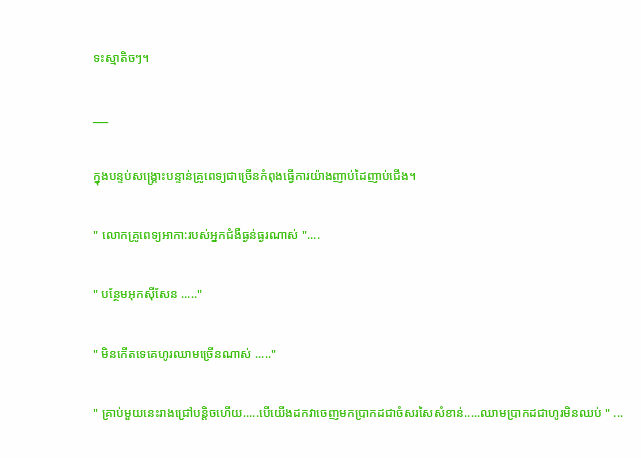ទះស្មាតិចៗ។

___

ក្នុងបន្ទប់សង្គ្រោះបន្ទាន់គ្រូពេទ្យជាច្រេីនកំពុងធ្វេីការយ៉ាងញាប់ដៃញាប់ជេីង។

" លោកគ្រូពេទ្យអាកា:របស់អ្នកជំងឺធ្ងន់ធ្ងរណាស់ "....

" បន្ថែមអុកសុីសែន ....."

" មិនកេីតទេគេហូរឈាមច្រេីនណាស់ ....."

" គ្រាប់មួយនេះរាងជ្រៅបន្តិចហេីយ.....បេីយេីងដកវាចេញមកប្រាកដជាចំសរសៃសំខាន់.....ឈាមប្រាកដជាហូរមិនឈប់ " ...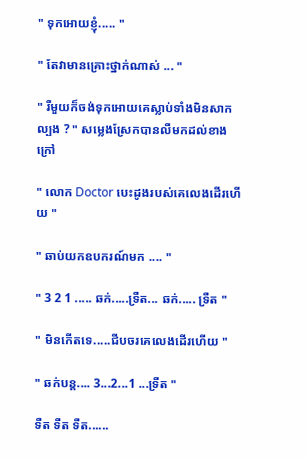" ទុកអោយខ្ញុំ..... "

" តែវាមានគ្រោះថ្នាក់ណាស់ ... "

" រឺមួយក៏ចង់ទុកអោយគេស្លាប់ទាំងមិនសាកល្បង ? " សម្លេងស្រែកបានលឺមកដល់ខាងក្រៅ

" លោក Doctor បេះដូងរបស់គេលេងដេីរហេីយ "

" ឆាប់យកឧបករណ៍មក .... "

" 3 2 1 ..... ឆក់.....ទ្រឺត... ឆក់..... ទ្រឺត "

" មិនកេីតទេ.....ជីបចរគេលេងដេីរហេីយ "

" ឆក់បន្ត.... 3...2...1 ...ទ្រឺត "

ទឺត ទឺត ទឺត......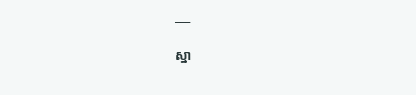___

ស្នា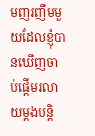មញរញឹមមួយដែលខ្ញុំបានឃេីញចាប់ផ្តេីមរលាយម្តងបន្តិ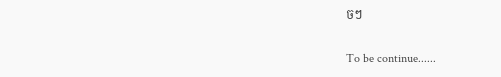ចៗ

To be continue......